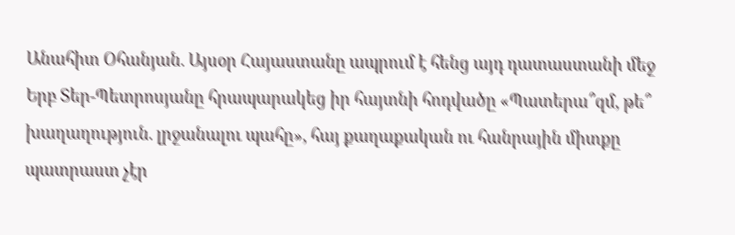Անահիտ Օհանյան. Այսօր Հայաստանը ապրում է հենց այդ դատաստանի մեջ
Երբ Տեր-Պետրոսյանը հրապարակեց իր հայտնի հոդվածը «Պատերա՞զմ, թե՞ խաղաղություն. լրջանալու պահը», հայ քաղաքական ու հանրային միտքը պատրաստ չէր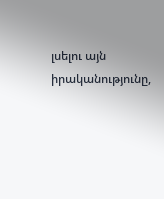լսելու այն իրականությունը,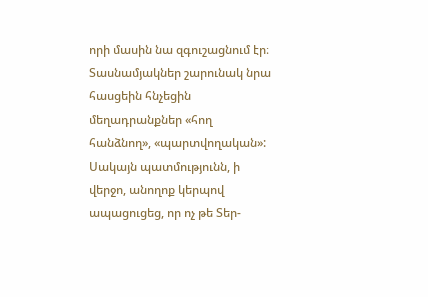որի մասին նա զգուշացնում էր։
Տասնամյակներ շարունակ նրա հասցեին հնչեցին մեղադրանքներ «հող հանձնող», «պարտվողական»: Սակայն պատմությունն, ի վերջո, անողոք կերպով ապացուցեց, որ ոչ թե Տեր-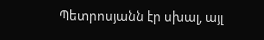Պետրոսյանն էր սխալ, այլ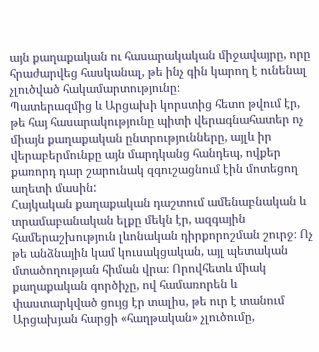այն քաղաքական ու հասարակական միջավայրը, որը հրաժարվեց հասկանալ, թե ինչ գին կարող է ունենալ չլուծված հակամարտությունը։
Պատերազմից և Արցախի կորստից հետո թվում էր, թե հայ հասարակությունը պիտի վերագնահատեր ոչ միայն քաղաքական ընտրությունները, այլև իր վերաբերմունքը այն մարդկանց հանդեպ, ովքեր քառորդ դար շարունակ զգուշացնում էին մոտեցող աղետի մասին:
Հայկական քաղաքական դաշտում ամենաբնական և տրամաբանական ելքը մեկն էր, ազգային համերաշխություն լևոնական դիրքորոշման շուրջ։ Ոչ թե անձնային կամ կուսակցական, այլ պետական մտածողության հիման վրա։ Որովհետև միակ քաղաքական գործիչը, ով համառորեն և փաստարկված ցույց էր տալիս, թե ուր է տանում Արցախյան հարցի «հաղթական» չլուծումը,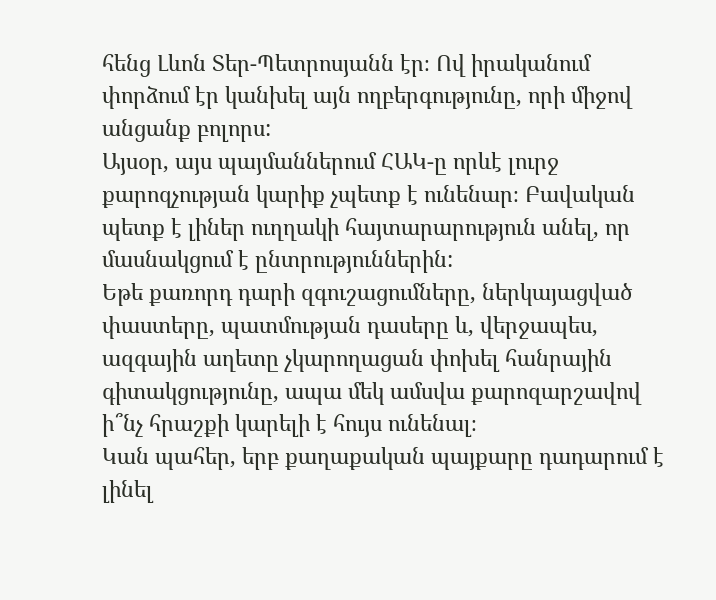հենց Լևոն Տեր-Պետրոսյանն էր։ Ով իրականում փորձում էր կանխել այն ողբերգությունը, որի միջով անցանք բոլորս:
Այսօր, այս պայմաններում ՀԱԿ-ը որևէ լուրջ քարոզչության կարիք չպետք է ունենար։ Բավական պետք է լիներ ուղղակի հայտարարություն անել, որ մասնակցում է ընտրություններին:
Եթե քառորդ դարի զգուշացումները, ներկայացված փաստերը, պատմության դասերը և, վերջապես, ազգային աղետը չկարողացան փոխել հանրային գիտակցությունը, ապա մեկ ամսվա քարոզարշավով ի՞նչ հրաշքի կարելի է հույս ունենալ։
Կան պահեր, երբ քաղաքական պայքարը դադարում է լինել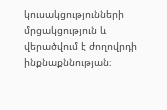կուսակցությունների մրցակցություն և վերածվում է ժողովրդի ինքնաքննության։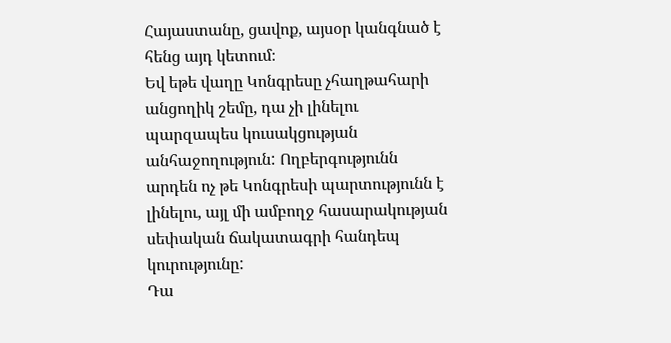Հայաստանը, ցավոք, այսօր կանգնած է հենց այդ կետում։
Եվ եթե վաղը Կոնգրեսը չհաղթահարի անցողիկ շեմը, դա չի լինելու պարզապես կուսակցության անհաջողություն: Ողբերգությունն արդեն ոչ թե Կոնգրեսի պարտությունն է լինելու, այլ մի ամբողջ հասարակության սեփական ճակատագրի հանդեպ կուրությունը:
Դա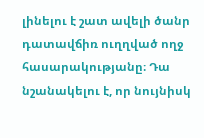լինելու է շատ ավելի ծանր դատավճիռ ուղղված ողջ հասարակությանը։ Դա նշանակելու է, որ նույնիսկ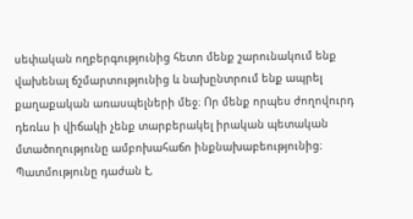սեփական ողբերգությունից հետո մենք շարունակում ենք վախենալ ճշմարտությունից և նախընտրում ենք ապրել քաղաքական առասպելների մեջ։ Որ մենք որպես ժողովուրդ դեռևս ի վիճակի չենք տարբերակել իրական պետական մտածողությունը ամբոխահաճո ինքնախաբեությունից։
Պատմությունը դաժան է,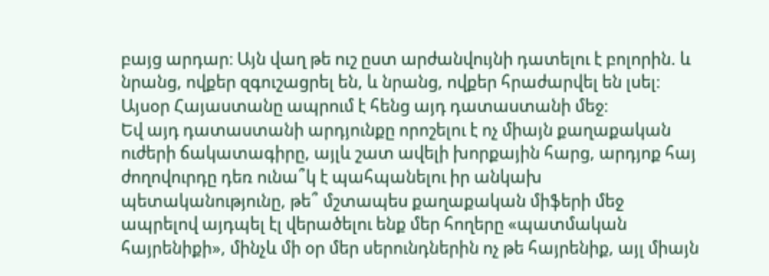բայց արդար։ Այն վաղ թե ուշ ըստ արժանվույնի դատելու է բոլորին. և նրանց, ովքեր զգուշացրել են, և նրանց, ովքեր հրաժարվել են լսել։
Այսօր Հայաստանը ապրում է հենց այդ դատաստանի մեջ։
Եվ այդ դատաստանի արդյունքը որոշելու է ոչ միայն քաղաքական ուժերի ճակատագիրը, այլև շատ ավելի խորքային հարց, արդյոք հայ ժողովուրդը դեռ ունա՞կ է պահպանելու իր անկախ պետականությունը, թե՞ մշտապես քաղաքական միֆերի մեջ ապրելով այդպել էլ վերածելու ենք մեր հողերը «պատմական հայրենիքի», մինչև մի օր մեր սերունդներին ոչ թե հայրենիք, այլ միայն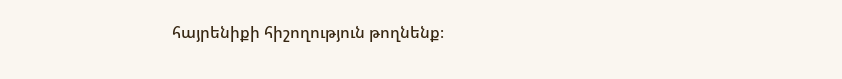հայրենիքի հիշողություն թողնենք։